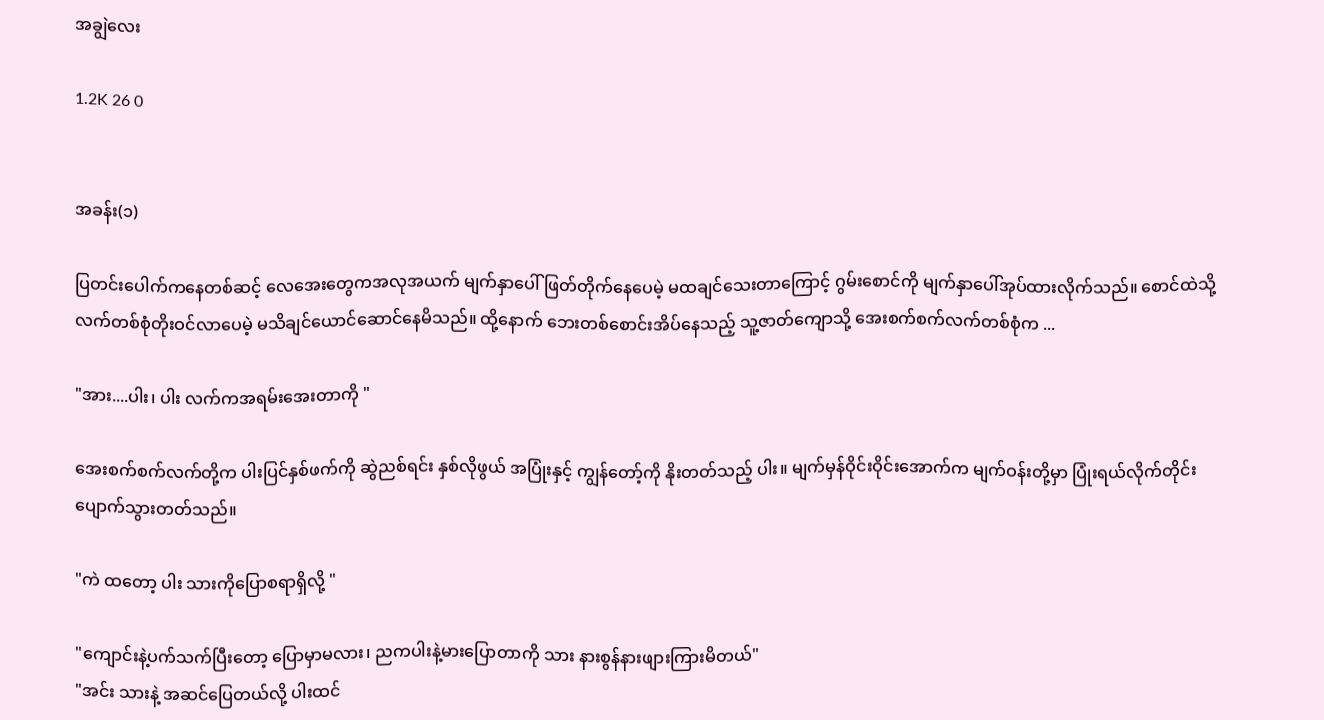အချွဲလေး

1.2K 26 0


အခန်း(၁)

ပြတင်းပေါက်ကနေတစ်ဆင့် လေအေးတွေကအလုအယက် မျက်နှာပေါ်ဖြတ်တိုက်နေပေမဲ့ မထချင်သေးတာကြောင့် ဂွမ်းစောင်ကို မျက်နှာပေါ်အုပ်ထားလိုက်သည်။ စောင်ထဲသို့ လက်တစ်စုံတိုးဝင်လာပေမဲ့ မသိချင်ယောင်ဆောင်နေမိသည်။ ထို့နောက် ဘေးတစ်စောင်းအိပ်နေသည့် သူ့ဇာတ်ကျောသို့ အေးစက်စက်လက်တစ်စုံက ...

"အား....ပါး၊ ပါး လက်ကအရမ်းအေးတာကို "

အေးစက်စက်လက်တို့က ပါးပြင်နှစ်ဖက်ကို ဆွဲညစ်ရင်း နှစ်လိုဖွယ် အပြုံးနှင့် ကျွန်တော့်ကို နိုးတတ်သည့် ပါး။ မျက်မှန်ဝိုင်းဝိုင်းအောက်က မျက်ဝန်းတို့မှာ ပြုံးရယ်လိုက်တိုင်း ပျောက်သွားတတ်သည်။

"ကဲ ထတော့ ပါး သားကိုပြောစရာရှိလို့ "

"ကျောင်းနဲ့ပက်သက်ပြီးတော့ ပြောမှာမလား၊ ညကပါးနဲ့မားပြောတာကို သား နားစွန်နားဖျားကြားမိတယ်"
"အင်း သားနဲ့ အဆင်ပြေတယ်လို့ ပါးထင်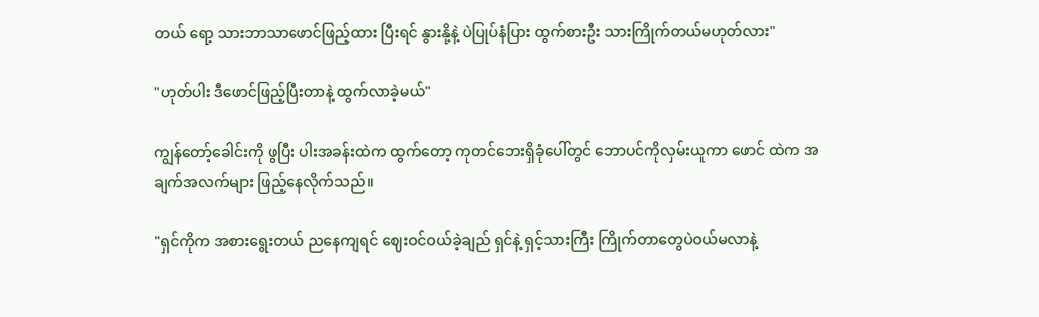တယ် ရော့ သားဘာသာဖောင်ဖြည့်ထား ပြီးရင် နွားနို့နဲ့ ပဲပြုပ်နံပြား ထွက်စားဦး သားကြိုက်တယ်မဟုတ်လား"

"ဟုတ်ပါး ဒီဖောင်ဖြည့်ပြီးတာနဲ့ ထွက်လာခဲ့မယ်"

ကျွန်တော့်ခေါင်းကို ဖွပြီး ပါးအခန်းထဲက ထွက်တော့ ကုတင်ဘေးရှိခုံပေါ်တွင် ဘောပင်ကိုလှမ်းယူကာ ဖောင် ထဲက အချက်အလက်များ ဖြည့်နေလိုက်သည်။

"ရှင်ကိုက အစားရွေးတယ် ညနေကျရင် ဈေးဝင်ဝယ်ခဲ့ချည် ရှင်နဲ့ ရှင့်သားကြီး ကြိုက်တာတွေပဲဝယ်မလာနဲ့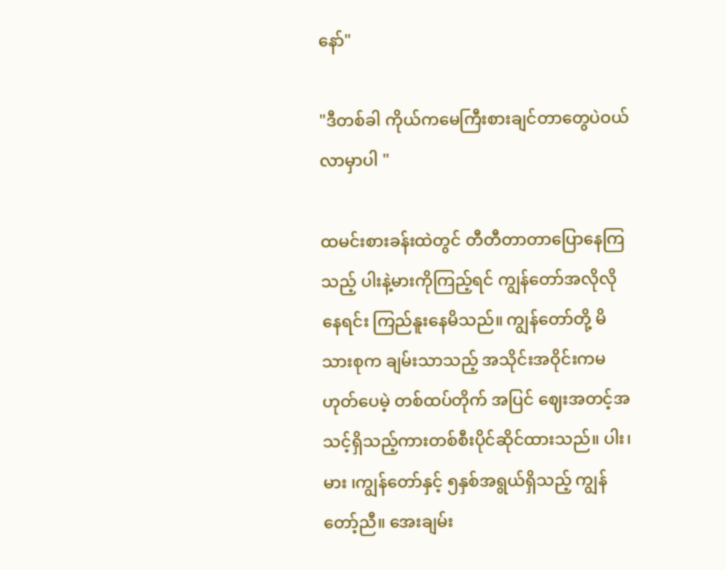နော်"

"ဒီတစ်ခါ ကိုယ်ကမေကြီးစားချင်တာတွေပဲဝယ်လာမှာပါ "

ထမင်းစားခန်းထဲတွင် တီတီတာတာပြောနေကြသည့် ပါးနဲ့မားကိုကြည့်ရင် ကျွန်တော်အလိုလိုနေရင်း ကြည်နူးနေမိသည်။ ကျွန်တော်တို့ မိသားစုက ချမ်းသာသည့် အသိုင်းအဝိုင်းကမဟုတ်ပေမဲ့ တစ်ထပ်တိုက် အပြင် ဈေးအတင့်အသင့်ရှိသည့်ကားတစ်စီးပိုင်ဆိုင်ထားသည်။ ပါး၊ မား ၊ကျွန်တော်နှင့် ၅နှစ်အရွယ်ရှိသည့် ကျွန်တော့်ညီ။ အေးချမ်း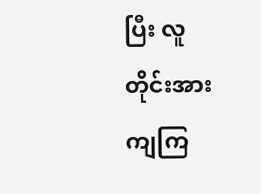ပြီး လူတိုင်းအားကျကြ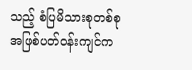သည့် စံပြမိသားစုတစ်စုအဖြစ်ပတ်ဝန်းကျင်က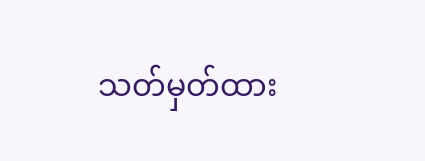သတ်မှတ်ထား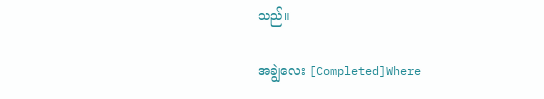သည်။

အချွဲလေး [Completed]Where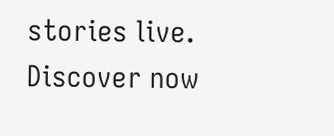stories live. Discover now